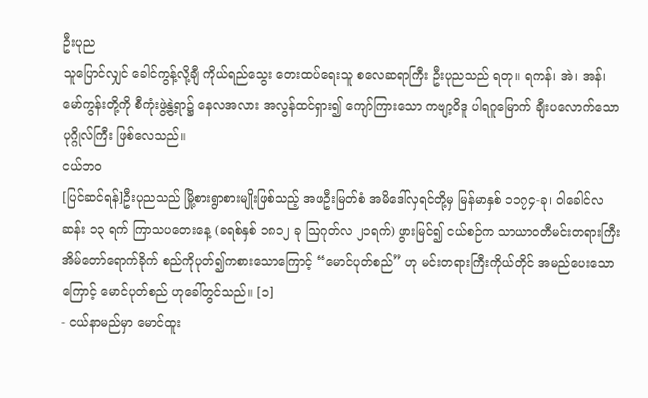ဦးပုည
သူပြောင်လျှင် ခေါင်ကွန့်လို့ချီ ကိုယ်ရည်သွေး တေးထပ်ရေးသူ စလေဆရာကြီး ဦးပုညသည် ရတု။ ရကန်၊ အဲ၊ အန်၊ မော်ကွန်းတို့ကို စီကုံးဖွဲ့နွဲ့ရာ၌ နေလအလား အလွန်ထင်ရှား၍ ကျော်ကြားသော ကဗျာ့ဝိဒူ ပါရဂူမြောက် ချီးပလောက်သော ပုဂ္ဂိုလ်ကြီး ဖြစ်လေသည်။
ငယ်ဘဝ
[ပြင်ဆင်ရန်]ဦးပုညသည် မြို့စားရွာစားမျိုးဖြစ်သည့် အဖဦးမြတ်စံ အမိဒေါ်လှရင်တို့မှ မြန်မာနှစ် ၁၁၇၄-ခု၊ ဝါခေါင်လဆန်း ၁၃ ရက် ကြာသပတေးနေ့ (ခရစ်နှစ် ၁၈၁၂ ခု ဩဂုတ်လ ၂၁ရက်) ဖွားမြင်၍ ငယ်စဉ်က သာယာဝတီမင်းတရားကြီး အိမ်တော်ရောက်ခိုက် စည်ကိုပုတ်၍ကစားသောကြောင့် “မောင်ပုတ်စည်” ဟု မင်းတရားကြီးကိုယ်တိုင် အမည်ပေးသောကြောင့် မောင်ပုတ်စည် ဟုခေါ်တွင်သည်။ [၁]
- ငယ်နာမည်မှာ မောင်ထူး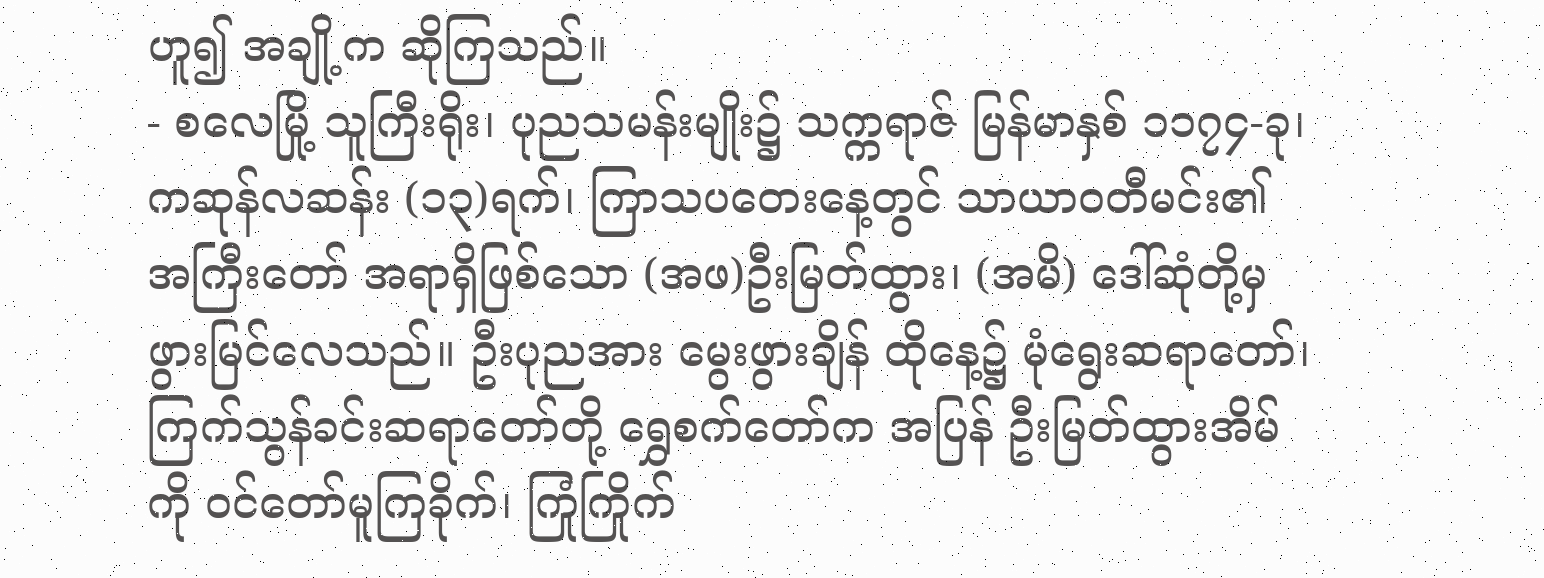ဟူ၍ အချို့က ဆိုကြသည်။
- စလေမြို့ သူကြီးရိုး၊ ပုညသမန်းမျိုး၌ သက္ကရာဇ် မြန်မာနှစ် ၁၁၇၄-ခု၊ ကဆုန်လဆန်း (၁၃)ရက်၊ ကြာသပတေးနေ့တွင် သာယာဝတီမင်း၏ အကြီးတော် အရာရှိဖြစ်သော (အဖ)ဦးမြတ်ထွား၊ (အမိ) ဒေါ်ဆုံတို့မှ ဖွားမြင်လေသည်။ ဦးပုညအား မွေးဖွားချိန် ထိုနေ့၌ မုံရွေးဆရာတော်၊ ကြက်သွန်ခင်းဆရာတော်တို့ ရွှေစက်တော်က အပြန် ဦးမြတ်ထွားအိမ်ကို ဝင်တော်မူကြခိုက်၊ ကြုံကြိုက်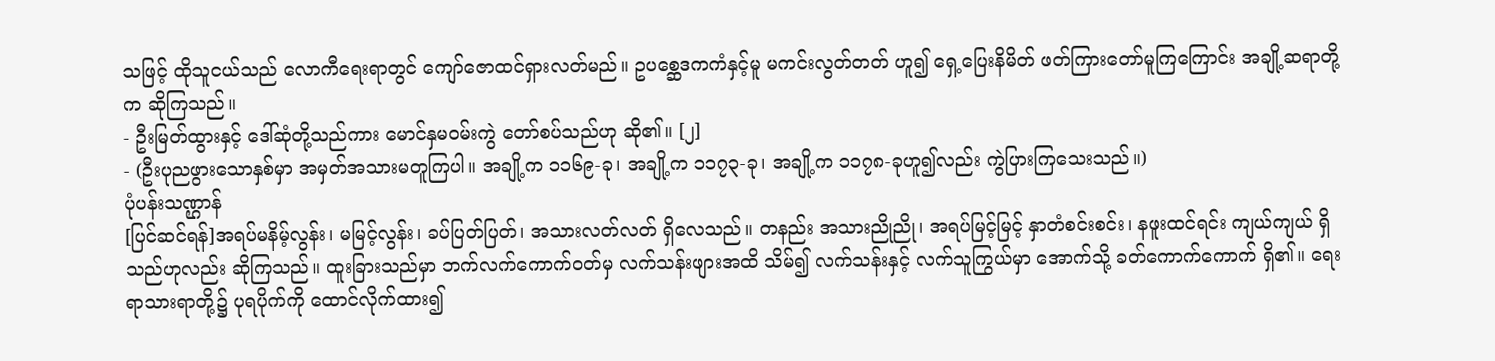သဖြင့် ထိုသူငယ်သည် လောကီရေးရာတွင် ကျော်ဇောထင်ရှားလတ်မည်။ ဥပစ္ဆေဒကကံနှင့်မူ မကင်းလွတ်တတ် ဟူ၍ ရှေ့ပြေးနိမိတ် ဖတ်ကြားတော်မူကြကြောင်း အချို့ဆရာတို့က ဆိုကြသည်။
- ဦးမြတ်ထွားနှင့် ဒေါ်ဆုံတို့သည်ကား မောင်နှမဝမ်းကွဲ တော်စပ်သည်ဟု ဆို၏။ [၂]
- (ဦးပုညဖွားသောနှစ်မှာ အမှတ်အသားမတူကြပါ။ အချို့က ၁၁၆၉-ခု၊ အချို့က ၁၁၇၃-ခု၊ အချို့က ၁၁၇၈-ခုဟူ၍လည်း ကွဲပြားကြသေးသည်။)
ပုံပန်းသဏ္ဌာန်
[ပြင်ဆင်ရန်]အရပ်မနိမ့်လွန်း၊ မမြင့်လွန်း၊ ခပ်ပြတ်ပြတ်၊ အသားလတ်လတ် ရှိလေသည်။ တနည်း အသားညိုညို၊ အရပ်မြင့်မြင့် နှာတံစင်းစင်း၊ နဖူးထင်ရင်း ကျယ်ကျယ် ရှိသည်ဟုလည်း ဆိုကြသည်။ ထူးခြားသည်မှာ ဘက်လက်ကောက်ဝတ်မှ လက်သန်းဖျားအထိ သိမ်၍ လက်သန်းနှင့် လက်သူကြွယ်မှာ အောက်သို့ ခတ်ကောက်ကောက် ရှိ၏။ ရေးရာသားရာတို့၌ ပုရပိုက်ကို ထောင်လိုက်ထား၍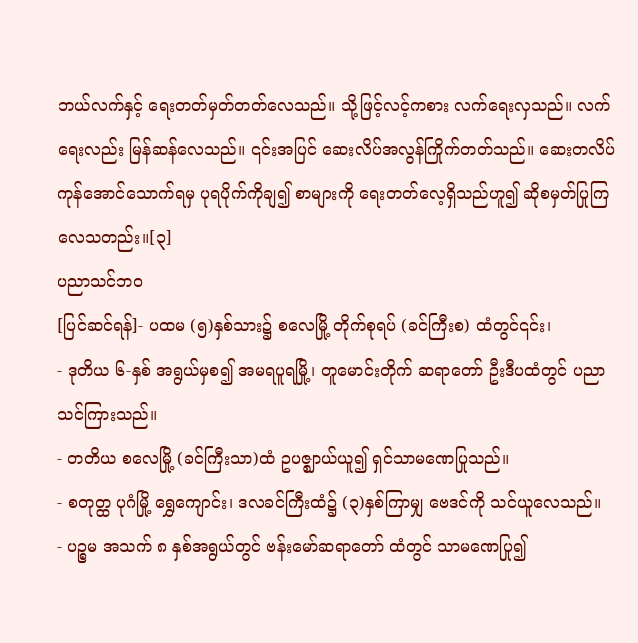ဘယ်လက်နှင့် ရေးတတ်မှတ်တတ်လေသည်။ သို့ဖြင့်လင့်ကစား လက်ရေးလှသည်။ လက်ရေးလည်း မြန်ဆန်လေသည်။ ၎င်းအပြင် ဆေးလိပ်အလွန်ကြိုက်တတ်သည်။ ဆေးတလိပ် ကုန်အောင်သောက်ရမှ ပုရပိုက်ကိုချ၍ စာများကို ရေးတတ်လေ့ရှိသည်ဟူ၍ ဆိုစမှတ်ပြုကြလေသတည်း။[၃]
ပညာသင်ဘဝ
[ပြင်ဆင်ရန်]- ပထမ (၅)နှစ်သား၌ စလေမြို့ တိုက်စုရပ် (ခင်ကြီးစ) ထံတွင်၎င်း၊
- ဒုတိယ ၆-နှစ် အရွယ်မှစ၍ အမရပူရမြို့၊ တူမောင်းတိုက် ဆရာတော် ဦးဒီပထံတွင် ပညာသင်ကြားသည်။
- တတိယ စလေမြို့ (ခင်ကြီးသာ)ထံ ဥပဇ္ဈာယ်ယူ၍ ရှင်သာမဏေပြုသည်။
- စတုတ္ထ ပုဂံမြို့ ရွှေကျောင်း၊ ဒလခင်ကြီးထံ၌ (၃)နှစ်ကြာမျှ ဗေဒင်ကို သင်ယူလေသည်။
- ပဉ္စမ အသက် ၈ နှစ်အရွယ်တွင် ဗန်းမော်ဆရာတော် ထံတွင် သာမဏေပြု၍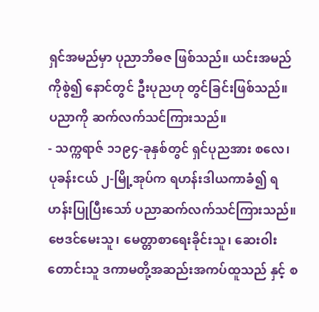ရှင်အမည်မှာ ပုညာဘိဓဇ ဖြစ်သည်။ ယင်းအမည်ကိုစွဲ၍ နောင်တွင် ဦးပုညဟု တွင်ခြင်းဖြစ်သည်။ ပညာကို ဆက်လက်သင်ကြားသည်။
- သက္ကရာဇ် ၁၁၉၄-ခုနှစ်တွင် ရှင်ပုညအား စလေ၊ ပုခန်းငယ် ၂-မြို့အုပ်က ရဟန်းဒါယကာခံ၍ ရဟန်းပြုပြီးသော် ပညာဆက်လက်သင်ကြားသည်။ ဗေဒင်မေးသူ၊ မေတ္တာစာရေးခိုင်းသူ၊ ဆေးဝါးတောင်းသူ ဒကာမတို့အဆည်းအကပ်ထူသည် နှင့် စ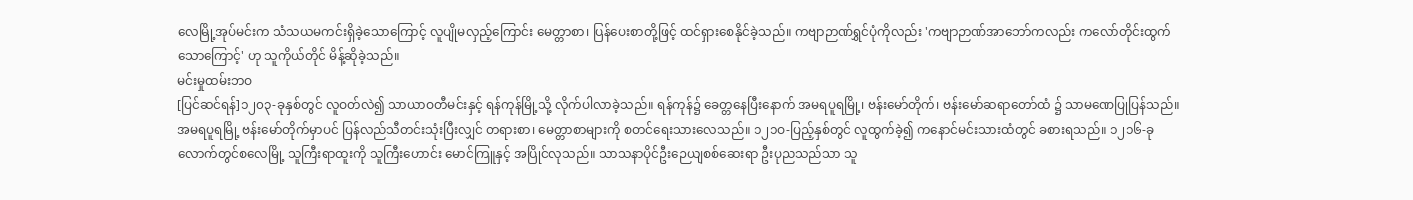လေမြို့အုပ်မင်းက သံသယမကင်းရှိခဲ့သောကြောင့် လူပျိုမလှည့်ကြောင်း မေတ္တာစာ၊ ပြန်ပေးစာတို့ဖြင့် ထင်ရှားစေနိုင်ခဲ့သည်။ ကဗျာဉာဏ်ရွှင်ပုံကိုလည်း 'ကဗျာဉာဏ်အာဘော်ကလည်း ကလော်တိုင်းထွက်သောကြောင့်' ဟု သူကိုယ်တိုင် မိန့်ဆိုခဲ့သည်။
မင်းမှုထမ်းဘဝ
[ပြင်ဆင်ရန်]၁၂၀၃-ခုနှစ်တွင် လူဝတ်လဲ၍ သာယာဝတီမင်းနှင့် ရန်ကုန်မြို့သို့ လိုက်ပါလာခဲ့သည်။ ရန်ကုန်၌ ခေတ္တနေပြီးနောက် အမရပူရမြို့၊ ဗန်းမော်တိုက်၊ ဗန်းမော်ဆရာတော်ထံ ၌ သာမဏေပြုပြန်သည်။ အမရပူရမြို့ ဗန်းမော်တိုက်မှာပင် ပြန်လည်သီတင်းသုံးပြီးလျှင် တရားစာ၊ မေတ္တာစာများကို စတင်ရေးသားလေသည်။ ၁၂၁ဝ-ပြည့်နှစ်တွင် လူထွက်ခဲ့၍ ကနောင်မင်းသားထံတွင် ခစားရသည်။ ၁၂၁၆-ခုလောက်တွင်စလေမြို့ သူကြီးရာထူးကို သူကြီးဟောင်း မောင်ကြူနှင့် အပြိုင်လုသည်။ သာသနာပိုင်ဦးဉေယျစစ်ဆေးရာ ဦးပုညသည်သာ သူ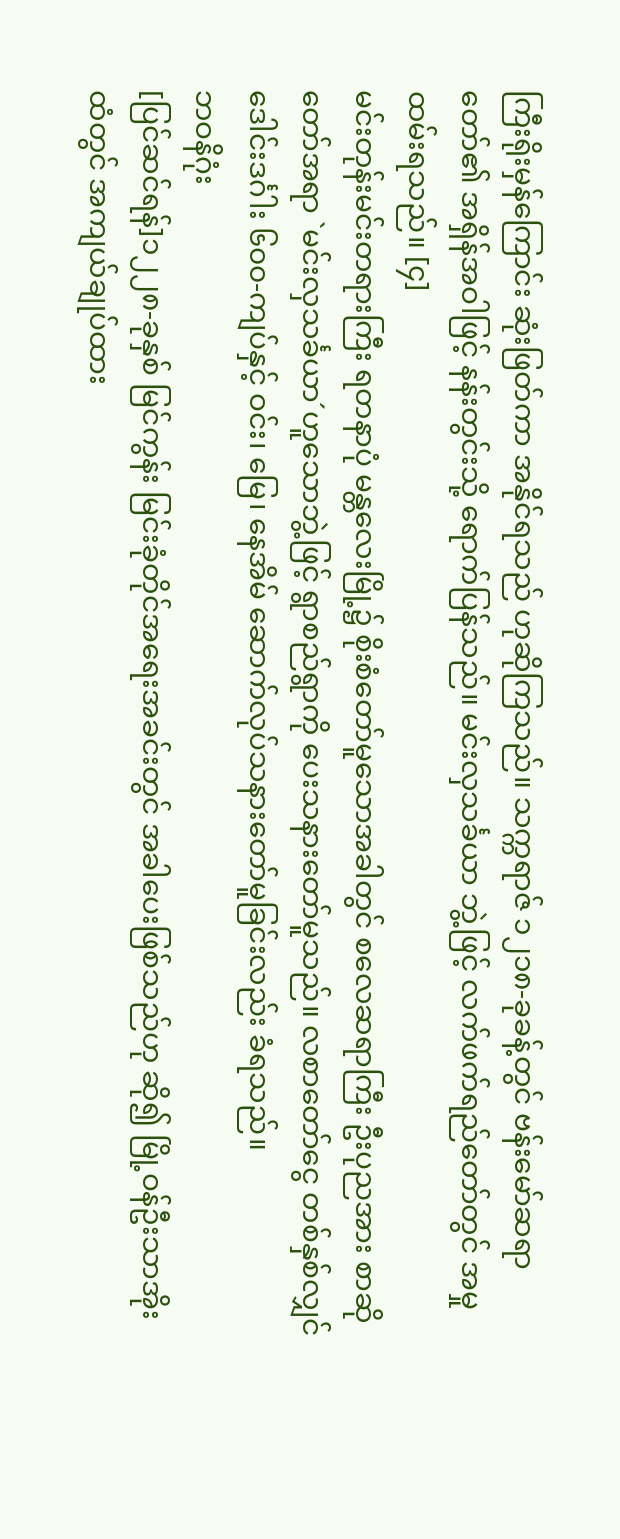ကြီးရိုးမှန်ကြောင်း ဆုံးဖြတ်ကာ အနိုင်ရသည် ဟုဆိုကြသည်။ သက္ကရာဇ် ၁၂၁၈-ခုခန့်တွင် ဗန်းမော်ဆရာတော်၏ အရှိန်အဝါဖြင့် နန်းတွင်းသို့ ရောက်ပြန်သည်။ မင်းလှသင်္ခယာ ဘွဲ့ဖြင့် လက်ဖက်ရည်တော်တွင် အမှုထမ်းရသည်။ [၄]
မင်းတုန်းမင်းတရားကြီး ရတနာပုံ မန္တလေးမြို့၌ စိုးစံတော်မူသောအခါတွင် စလေဆရာကြီး ဦးပုညအား စာဆိုတော်အရာ `မင်းလှသင်္ခယာ´ဟူသောဘွဲ့ဖြင့် ရွာစည်ရွာကို ပေးသနားတော်မူသည်။ လစာတော်ငွေ တစ်နှစ်လျှင် ဒေါင်းဒင်္ဂါး ၆၀၀-ကျပ်နှင့် ဝင်း၊ မြေ၊ နေအိမ် ဆောက်လုပ်သနားတော်မူခြင်းလည်း ခံရသည်။
ဘဝနိဂုံး
[ပြင်ဆင်ရန်]၁၂၂၈-ခုနှစ် မြင်ကွန်း မြင်းခုံတိုင်အရေးအခင်းတွင် အခါပေးဖြစ်သည်ဟု ဆို၍ မြို့ဝန်ဦးသာအိုးထံတွင် အကျယ်ချုပ်ထား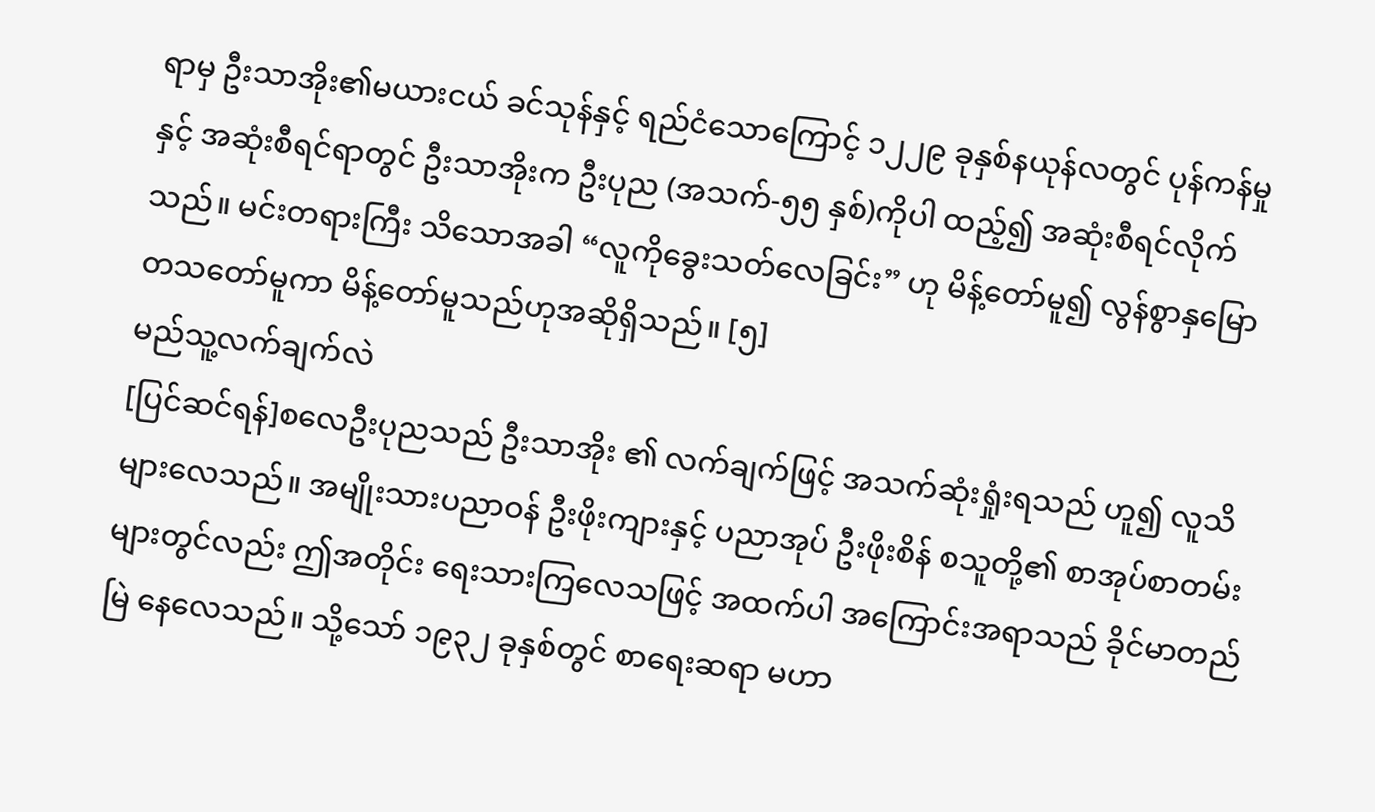ရာမှ ဦးသာအိုး၏မယားငယ် ခင်သုန်နှင့် ရည်ငံသောကြောင့် ၁၂၂၉ ခုနှစ်နယုန်လတွင် ပုန်ကန်မှုနှင့် အဆုံးစီရင်ရာတွင် ဦးသာအိုးက ဦးပုည (အသက်-၅၅ နှစ်)ကိုပါ ထည့်၍ အဆုံးစီရင်လိုက်သည်။ မင်းတရားကြီး သိသောအခါ “လူကိုခွေးသတ်လေခြင်း” ဟု မိန့်တော်မူ၍ လွန်စွာနှမြော တသတော်မူကာ မိန့်တော်မူသည်ဟုအဆိုရှိသည်။ [၅]
မည်သူ့လက်ချက်လဲ
[ပြင်ဆင်ရန်]စလေဦးပုညသည် ဦးသာအိုး ၏ လက်ချက်ဖြင့် အသက်ဆုံးရှုံးရသည် ဟူ၍ လူသိများလေသည်။ အမျိုးသားပညာဝန် ဦးဖိုးကျားနှင့် ပညာအုပ် ဦးဖိုးစိန် စသူတို့၏ စာအုပ်စာတမ်းများတွင်လည်း ဤအတိုင်း ရေးသားကြလေသဖြင့် အထက်ပါ အကြောင်းအရာသည် ခိုင်မာတည်မြဲ နေလေသည်။ သို့သော် ၁၉၃၂ ခုနှစ်တွင် စာရေးဆရာ မဟာ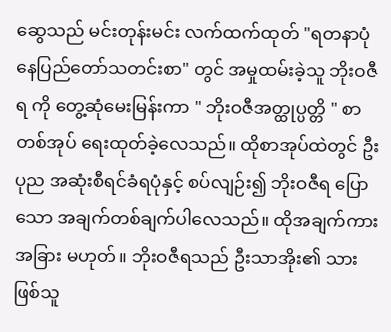ဆွေသည် မင်းတုန်းမင်း လက်ထက်ထုတ် "ရတနာပုံ နေပြည်တော်သတင်းစာ" တွင် အမှုထမ်းခဲ့သူ ဘိုးဝဇီရ ကို တွေ့ဆုံမေးမြန်းကာ " ဘိုးဝဇီအတ္ထုပ္ပတ္တိ " စာတစ်အုပ် ရေးထုတ်ခဲ့လေသည်။ ထိုစာအုပ်ထဲတွင် ဦးပုည အဆုံးစီရင်ခံရပုံနှင့် စပ်လျဉ်း၍ ဘိုးဝဇီရ ပြောသော အချက်တစ်ချက်ပါလေသည်။ ထိုအချက်ကား အခြား မဟုတ်။ ဘိုးဝဇီရသည် ဦးသာအိုး၏ သားဖြစ်သူ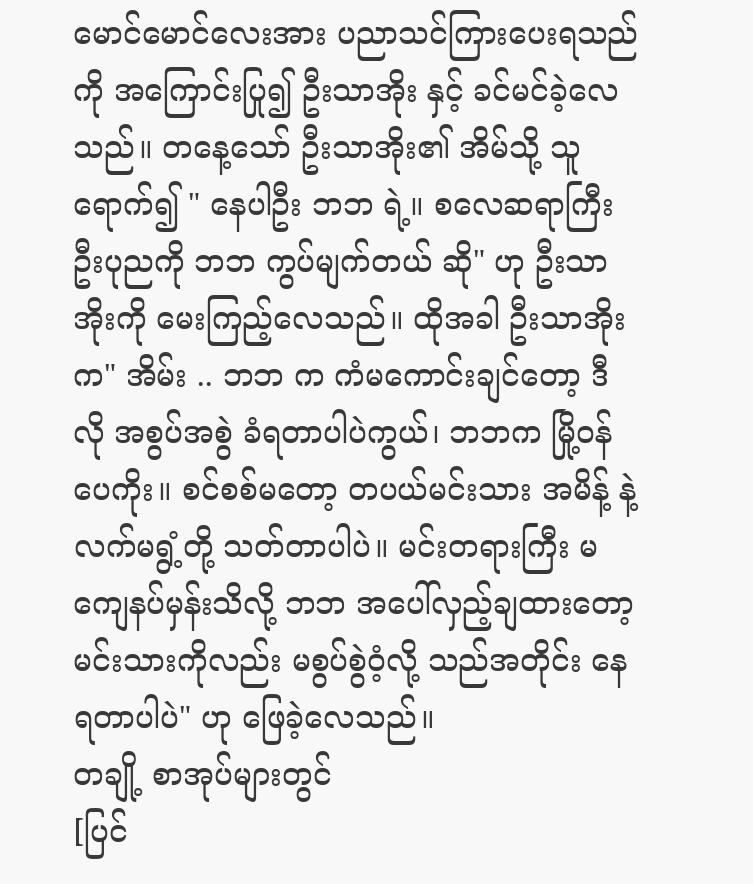မောင်မောင်လေးအား ပညာသင်ကြားပေးရသည် ကို အကြောင်းပြု၍ ဦးသာအိုး နှင့် ခင်မင်ခဲ့လေသည်။ တနေ့သော် ဦးသာအိုး၏ အိမ်သို့ သူရောက်၍ " နေပါဦး ဘဘ ရဲ့။ စလေဆရာကြီး ဦးပုညကို ဘဘ ကွပ်မျက်တယ် ဆို" ဟု ဦးသာအိုးကို မေးကြည့်လေသည်။ ထိုအခါ ဦးသာအိုးက" အိမ်း .. ဘဘ က ကံမကောင်းချင်တော့ ဒီလို အစွပ်အစွဲ ခံရတာပါပဲကွယ်၊ ဘဘက မြို့ဝန်ပေကိုး။ စင်စစ်မတော့ တပယ်မင်းသား အမိန့် နဲ့ လက်မရွံ့တို့ သတ်တာပါပဲ။ မင်းတရားကြီး မကျေနပ်မှန်းသိလို့ ဘဘ အပေါ်လှည့်ချထားတော့ မင်းသားကိုလည်း မစွပ်စွဲဝံ့လို့ သည်အတိုင်း နေရတာပါပဲ" ဟု ဖြေခဲ့လေသည်။
တချို့ စာအုပ်များတွင်
[ပြင်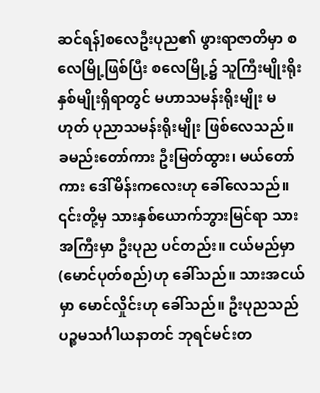ဆင်ရန်]စလေဦးပုည၏ ဖွားရာဇာတိမှာ စလေမြို့ဖြစ်ပြီး စလေမြို့၌ သူကြီးမျိုးရိုးနှစ်မျိုးရှိရာတွင် မဟာသမန်းရိုးမျိုး မဟုတ် ပုညာသမန်းရိုးမျိုး ဖြစ်လေသည်။ ခမည်းတော်ကား ဦးမြတ်ထွား၊ မယ်တော်ကား ဒေါ်မိန်းကလေးဟု ခေါ်လေသည်။ ၎င်းတို့မှ သားနှစ်ယောက်ဘွားမြင်ရာ သားအကြီးမှာ ဦးပုည ပင်တည်း။ ငယ်မည်မှာ (မောင်ပုတ်စည်)ဟု ခေါ်သည်။ သားအငယ်မှာ မောင်လှိုင်းဟု ခေါ်သည်။ ဦးပုညသည် ပဉ္စမသင်္ဂါယနာတင် ဘုရင်မင်းတ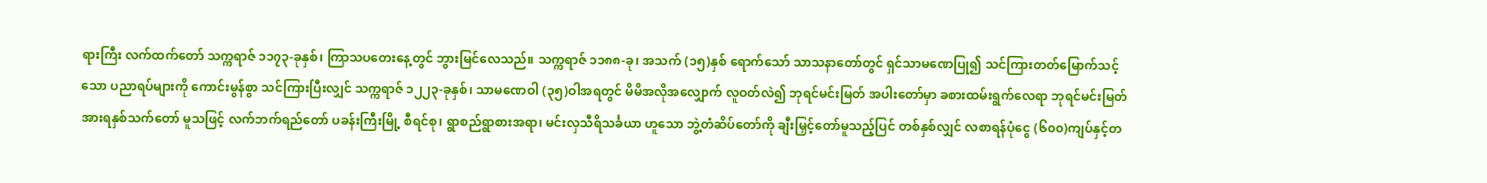ရားကြီး လက်ထက်တော် သက္ကရာဇ် ၁၁၇၃-ခုနှစ်၊ ကြာသပတေးနေ့တွင် ဘွားမြင်လေသည်။ သက္ကရာဇ် ၁၁၈၈-ခု၊ အသက် (၁၅)နှစ် ရောက်သော် သာသနာတော်တွင် ရှင်သာမဏေပြု၍ သင်ကြားတတ်မြောက်သင့်သော ပညာရပ်များကို ကောင်းမွန်စွာ သင်ကြားပြီးလျှင် သက္ကရာဇ် ၁၂၂၃-ခုနှစ်၊ သာမဏေဝါ (၃၅)ဝါအရတွင် မိမိအလိုအလျှောက် လူဝတ်လဲ၍ ဘုရင်မင်းမြတ် အပါးတော်မှာ ခစားထမ်းရွက်လေရာ ဘုရင်မင်းမြတ် အားရနှစ်သက်တော် မူသဖြင့် လက်ဘက်ရည်တော် ပခန်းကြီးမြို့ စီရင်စု၊ ရွာစည်ရွာစားအရာ၊ မင်းလှသီရိသင်္ခယာ ဟူသော ဘွဲ့တံဆိပ်တော်ကို ချီးမြှင့်တော်မူသည့်ပြင် တစ်နှစ်လျှင် လစာရန်ပုံငွေ (၆၀၀)ကျပ်နှင့်တ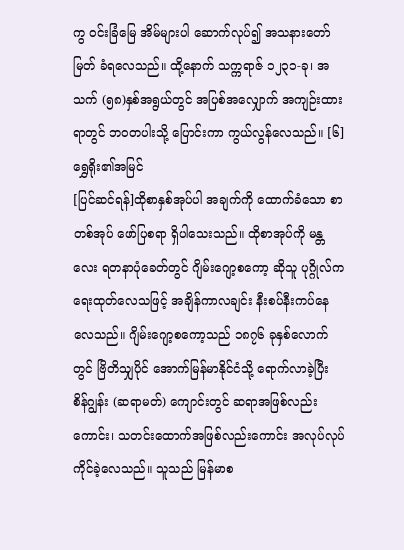ကွ ဝင်းခြံမြေ အိမ်များပါ ဆောက်လုပ်၍ အသနားတော်မြတ် ခံရလေသည်။ ထို့နောက် သက္ကရာဇ် ၁၂၃၁-ခု၊ အသက် (၅၈)နှစ်အရွယ်တွင် အပြစ်အလျှောက် အကျဉ်းထားရာတွင် ဘဝတပါးသို့ ပြောင်းကာ ကွယ်လွန်လေသည်။ [၆]
ရွှေရိုး၏အမြင်
[ပြင်ဆင်ရန်]ထိုစာနှစ်အုပ်ပါ အချက်ကို ထောက်ခံသော စာတစ်အုပ် ဖော်ပြစရာ ရှိပါသေးသည်။ ထိုစာအုပ်ကို မန္တလေး ရတနာပုံခေတ်တွင် ဂျိမ်းဂျော့စကော့ ဆိုသူ ပုဂ္ဂိုလ်က ရေးထုတ်လေသဖြင့် အချိန်ကာလချင်း နီးစပ်နီးကပ်နေလေသည်။ ဂျိမ်းဂျော့စကော့သည် ၁၈၇၆ ခုနှစ်လောက်တွင် ဗြိတိသျှပိုင် အောက်မြန်မာနိုင်ငံသို့ ရောက်လာခဲ့ပြီး စိန်ဂျွန်း (ဆရာမတ်) ကျောင်းတွင် ဆရာအဖြစ်လည်းကောင်း၊ သတင်းထောက်အဖြစ်လည်းကောင်း အလုပ်လုပ်ကိုင်ခဲ့လေသည်။ သူသည် မြန်မာစ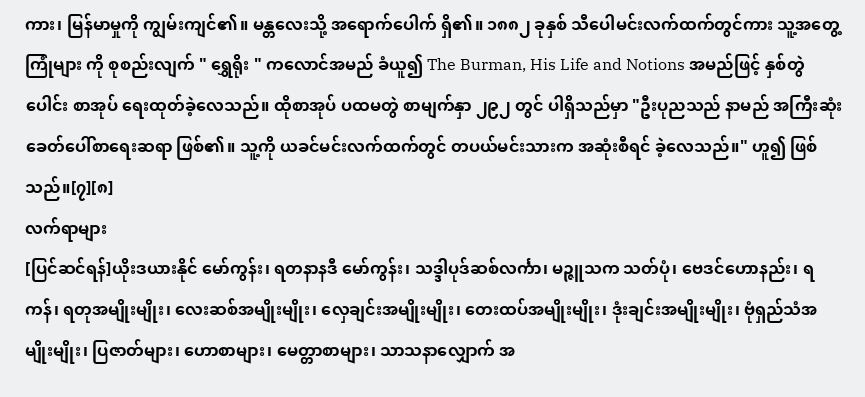ကား၊ မြန်မာမှုကို ကျွမ်းကျင်၏။ မန္တလေးသို့ အရောက်ပေါက် ရှိ၏။ ၁၈၈၂ ခုနှစ် သီပေါမင်းလက်ထက်တွင်ကား သူ့အတွေ့ကြုံများ ကို စုစည်းလျက် " ရွှေရိုး " ကလောင်အမည် ခံယူ၍ The Burman, His Life and Notions အမည်ဖြင့် နှစ်တွဲပေါင်း စာအုပ် ရေးထုတ်ခဲ့လေသည်။ ထိုစာအုပ် ပထမတွဲ စာမျက်နှာ ၂၉၂ တွင် ပါရှိသည်မှာ "ဦးပုညသည် နာမည် အကြီးဆုံး ခေတ်ပေါ်စာရေးဆရာ ဖြစ်၏။ သူ့ကို ယခင်မင်းလက်ထက်တွင် တပယ်မင်းသားက အဆုံးစီရင် ခဲ့လေသည်။" ဟူ၍ ဖြစ်သည်။[၇][၈]
လက်ရာများ
[ပြင်ဆင်ရန်]ယိုးဒယားနိုင် မော်ကွန်း၊ ရတနာနဒီ မော်ကွန်း၊ သဒ္ဒါပုဒ်ဆစ်လင်္ကာ၊ မဉ္ဇူသက သတ်ပုံ၊ ဗေဒင်ဟောနည်း၊ ရကန်၊ ရတုအမျိုးမျိုး၊ လေးဆစ်အမျိုးမျိုး၊ လှေချင်းအမျိုးမျိုး၊ တေးထပ်အမျိုးမျိုး၊ ဒုံးချင်းအမျိုးမျိုး၊ ဗုံရှည်သံအမျိုးမျိုး၊ ပြဇာတ်များ၊ ဟောစာများ၊ မေတ္တာစာများ၊ သာသနာလျှောက် အ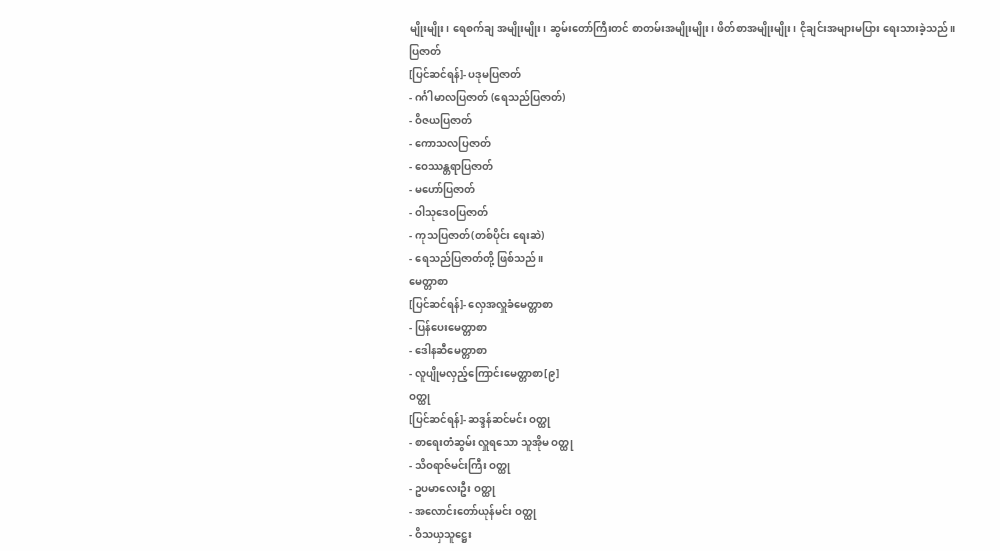မျိုးမျိုး၊ ရေစက်ချ အမျိုးမျိုး၊ ဆွမ်းတော်ကြီးတင် စာတမ်းအမျိုးမျိုး၊ ဖိတ်စာအမျိုးမျိုး၊ ငိုချင်းအများမပြား ရေးသားခဲ့သည်။
ပြဇာတ်
[ပြင်ဆင်ရန်]- ပဒုမပြဇာတ်
- ဂင်္ဂါမာလပြဇာတ် (ရေသည်ပြဇာတ်)
- ဝိဇယပြဇာတ်
- ကောသလပြဇာတ်
- ဝေဿန္တရာပြဇာတ်
- မဟော်ပြဇာတ်
- ဝါသုဒေဝပြဇာတ်
- ကုသပြဇာတ်(တစ်ပိုင်း ရေးဆဲ)
- ရေသည်ပြဇာတ်တို့ ဖြစ်သည်။
မေတ္တာစာ
[ပြင်ဆင်ရန်]- လှေအလှူခံမေတ္တာစာ
- ပြန်ပေးမေတ္တာစာ
- ဒေါနဆီမေတ္တာစာ
- လူပျိုမလှည့်ကြောင်းမေတ္တာစာ[၉]
ဝတ္ထု
[ပြင်ဆင်ရန်]- ဆဒ္ဒန်ဆင်မင်း ဝတ္ထု
- စာရေးတံဆွမ်း လှူရသော သူအိုမ ဝတ္ထု
- သိဝရာဇ်မင်းကြီး ဝတ္ထု
- ဥပမာလေးဦး ဝတ္ထု
- အလောင်းတော်ယုန်မင်း ဝတ္ထု
- ဝိသယှသူဋ္ဌေး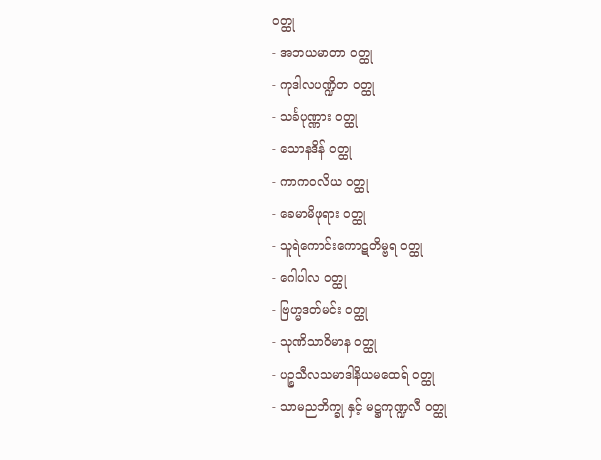ဝတ္ထု
- အဘယမာတာ ဝတ္ထု
- ကုဒါလပဏ္ဍိတ ဝတ္ထု
- သင်္ခပုဏ္ဏား ဝတ္ထု
- သောနဒိန် ဝတ္ထု
- ကာကဝလိယ ဝတ္ထု
- ခေမာမိဖုရား ဝတ္ထု
- သူရဲကောင်းကောဋတိမ္ဗရ ဝတ္ထု
- ဂေါပါလ ဝတ္ထု
- ဗြဟ္မဒတ်မင်း ဝတ္ထု
- သုဏိသာဝိမာန ဝတ္ထု
- ပဉ္စသီလသမာဒါနိယမထေရ် ဝတ္ထု
- သာမညဘိက္ခု နှင့် မဋ္ဌကုဏ္ဍလီ ဝတ္ထု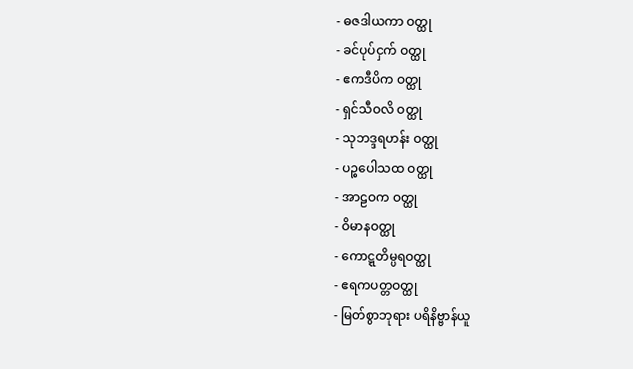- ဓဇဒါယကာ ဝတ္ထု
- ခင်ပုပ်ငှက် ဝတ္ထု
- ဧကဒီပိက ဝတ္ထု
- ရှင်သီဝလိ ဝတ္ထု
- သုဘဒ္ဒရဟန်း ဝတ္ထု
- ပဉ္စပေါသထ ဝတ္ထု
- အာဠဝက ဝတ္ထု
- ဝိမာနဝတ္ထု
- ကောဋ္ဋတိမ္ပရဝတ္ထု
- ဧရကပတ္တဝတ္ထု
- မြတ်စွာဘုရား ပရိနိဗ္ဗာန်ယူ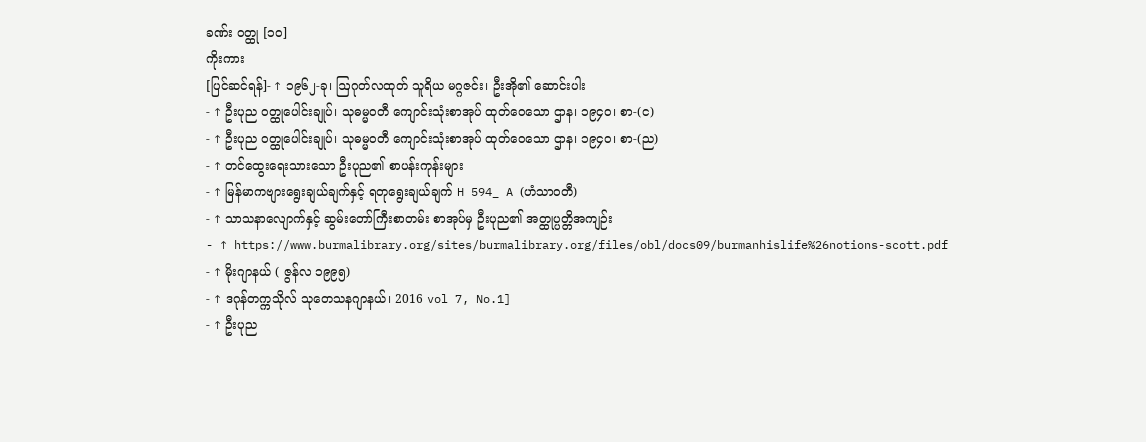ခဏ်း ဝတ္ထု [၁၀]
ကိုးကား
[ပြင်ဆင်ရန်]- ↑ ၁၉၆၂-ခု၊ ဩဂုတ်လထုတ် သူရိယ မဂ္ဂဇင်း၊ ဦးအို၏ ဆောင်းပါး
- ↑ ဦးပုည ဝတ္ထုပေါင်းချုပ်၊ သုဓမ္မဝတီ ကျောင်းသုံးစာအုပ် ထုတ်ဝေသော ဌာန၊ ၁၉၄၀၊ စာ-(င)
- ↑ ဦးပုည ဝတ္ထုပေါင်းချုပ်၊ သုဓမ္မဝတီ ကျောင်းသုံးစာအုပ် ထုတ်ဝေသော ဌာန၊ ၁၉၄၀၊ စာ-(ည)
- ↑ တင်ထွေးရေးသားသော ဦးပုည၏ စာပန်းကုန်းများ
- ↑ မြန်မာကဗျားရွေးချယ်ချက်နှင့် ရတုရွေးချယ်ချက် H 594_ A (ဟံသာဝတီ)
- ↑ သာသနာလျောက်နှင့် ဆွမ်းတော်ကြီးစာတမ်း စာအုပ်မှ ဦးပုည၏ အတ္ထုပ္ပတ္တိအကျဉ်း
- ↑ https://www.burmalibrary.org/sites/burmalibrary.org/files/obl/docs09/burmanhislife%26notions-scott.pdf
- ↑ မိုးဂျာနယ် ( ဇွန်လ ၁၉၉၅)
- ↑ ဒဂုန်တက္ကသိုလ် သုတေသနဂျာနယ်၊ 2016 vol 7, No.1]
- ↑ ဦးပုည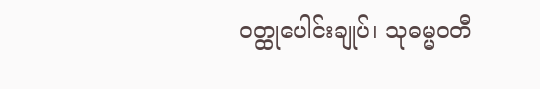ဝတ္ထုပေါင်းချုပ်၊ သုဓမ္မဝတီ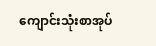ကျောင်းသုံးစာအုပ်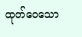ထုတ်ဝေသော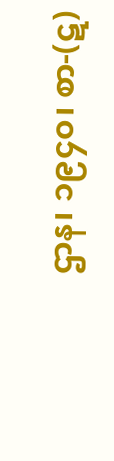ဌာန၊ ၁၉၄၀၊ စာ-(ဋ)